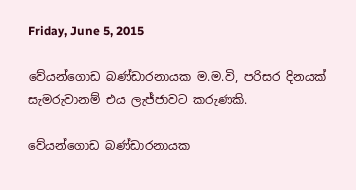Friday, June 5, 2015

වේයන්ගොඩ බණ්ඩාරනායක ම.ම.වි, පරිසර දිනයක් සැමරුවානම් එය ලැජ්ජාවට කරුණකි.

වේයන්ගොඩ බණ්ඩාරනායක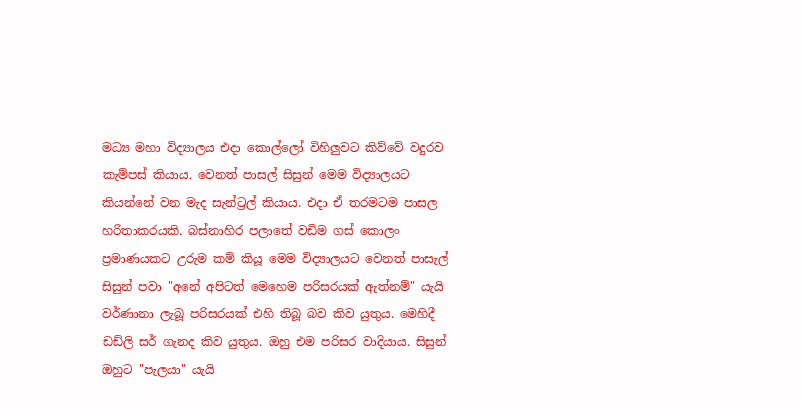මධ්‍ය මහා විද්‍යාලය එදා කොල්ලෝ විහිලුවට කිව්වේ වදුරව කැම්පස් කියාය. වෙනත් පාසල් සිසුන් මෙම විද්‍යාලයට කියන්නේ වන මැද සැන්ට්‍රල් කියාය. එදා ඒ තරමටම පාසල හරිතාකරයකි. බස්නාහිර පලාතේ වඩිම ගස් කොලං ප්‍රමාණයකට උරුම කම් කියූ මෙම විද්‍යාලයට වෙනත් පාසැල් සිසුන් පවා "අනේ අපිටත් මෙහෙම පරිසරයක් ඇත්නම්" යැයි වර්ණානා ලැබූ පරිසරයක් එහි තිබූ බව කිව යුතුය. මෙහිදී ඩඩ්ලි සර් ගැනද කිව යුතුය. ඔහු එම පරිසර වාදියාය. සිසුන් ඔහුට "පැලයා" යැයි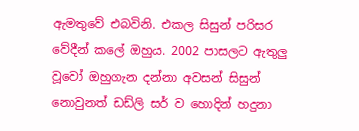ඇමතුවේ එබවිනි. එකල සිසුන් පරිසර වේදීන් කලේ ඔහුය. 2002 පාසලට ඇතුලු වූවෝ ඔහුගැන දන්නා අවසන් සිසුන් නොවුනත් ඩඩ්ලි සර් ව හොදින් හදුනා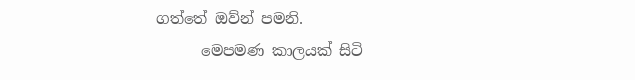ගත්තේ ඔව්න් පමනි.
      මෙපමණ කාලයක් සිටි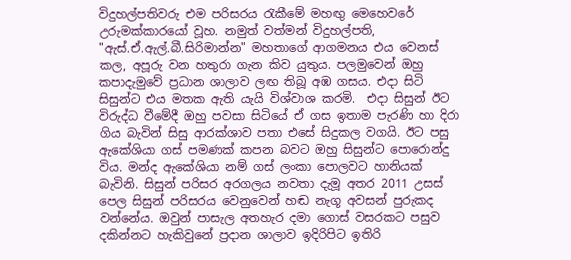විදුහල්පතිවරු එම පරිසරය ‍රැකීමේ මහඟු මෙහෙවරේ උරුමක්කාරයෝ වූහ. නමුත් වත්මන් විදුහල්පති, "ඇස්.ඒ.ඇල්.බී.සිරිමාන්න" මහතාගේ ආගමනය එය වෙනස් කල, අපූරු වන හතුරා ගැන කිව යුතුය. පලමුවෙන් ඔහු කපාදැමුවේ ප්‍රධාන ශාලාව ලඟ තිබූ අඹ ගසය. එදා සිටි සිසුන්ට එය මතක ඇති යැයි විශ්වාශ කරමි.  එදා සිසුන් ඊට විරුද්ධ වීමේදී ඔහු පවසා සිටියේ ඒ ගස ඉතාම පැරණි හා දිරා ගිය බැවින් සිසු ආරක්ශාව පතා එසේ සිදුකල වගයි. ඊට පසු ඇකේශියා ගස් පමණක් කපන බවට ඔහු සිසුන්ට පොරොන්දු විය. මන්ද ඇකේශියා නම් ගස් ලංකා පොලවට හානියක් බැවිනි. සිසුන් පරිසර අරගලය නවතා දැමූ අතර 2011 උසස් පෙල සිසුන් පරිසරය වෙනුවෙන් හඬ නැගූ අවසන් පුරුකද වන්නේය. ඔවුන් පාසැල අතහැර දමා ගොස් වසරකට පසුව දකින්නට හැකිවුනේ ප්‍රදාන ශාලාව ඉදිරිපිට ඉතිරි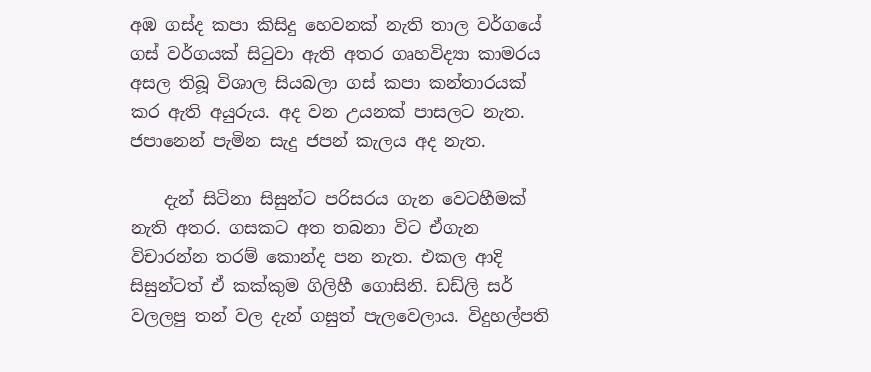අඹ ගස්ද කපා කිසිදු හෙවනක් නැති තාල වර්ගයේ ගස් වර්ගයක් සි‍ටුවා ඇති අතර ගෘහවිද්‍යා කාමරය අසල තිබූ විශාල සියබලා ගස් කපා කන්තාරයක් කර ඇති අයුරුය. අද වන උයනක් පාසලට නැත. ජපානෙන් පැමින සැදු ජපන් කැලය අද නැත.

    දැන් සිටිනා සිසුන්ට පරිසරය ගැන වෙටහීමක් නැති අතර. ගසකට අත තබනා විට ඒගැන විචාරන්න තරම් කොන්ද පන නැත. එකල ආදි සිසුන්ටත් ඒ කක්කුම ගිලිහී ගොසිනි. ඩඩ්ලි සර් වලලපු තන් වල දැන් ගසුත් පැලවෙලාය. විදුහල්පති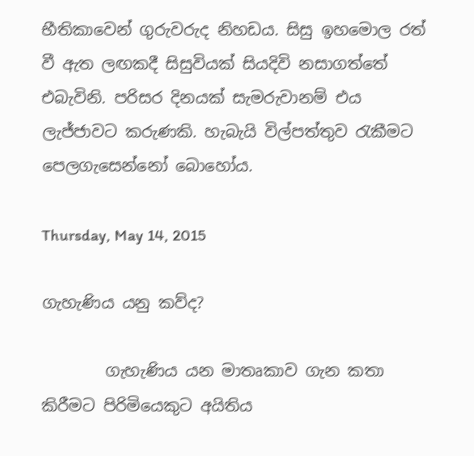භීතිකාවෙන් ගුරුවරුද නිහඩය. සිසු ඉහමොල රත් වී ඇත ලඟකදී සිසුවියක් සියදිවි නසාගත්තේ එබැවිනි. පරිසර දිනයක් සැමරුවානම් එය ලැජ්ජාවට කරුණකි. හැබැයි විල්පත්තුව ‍රැකීමට පෙලගැසෙන්නෝ බොහෝය.

Thursday, May 14, 2015

ගැහැණිය යනු කව්ද?

        ගැහැණිය යන මාතෘකාව ගැන කතා කිරීමට පිරිමියෙකුට අයිතිය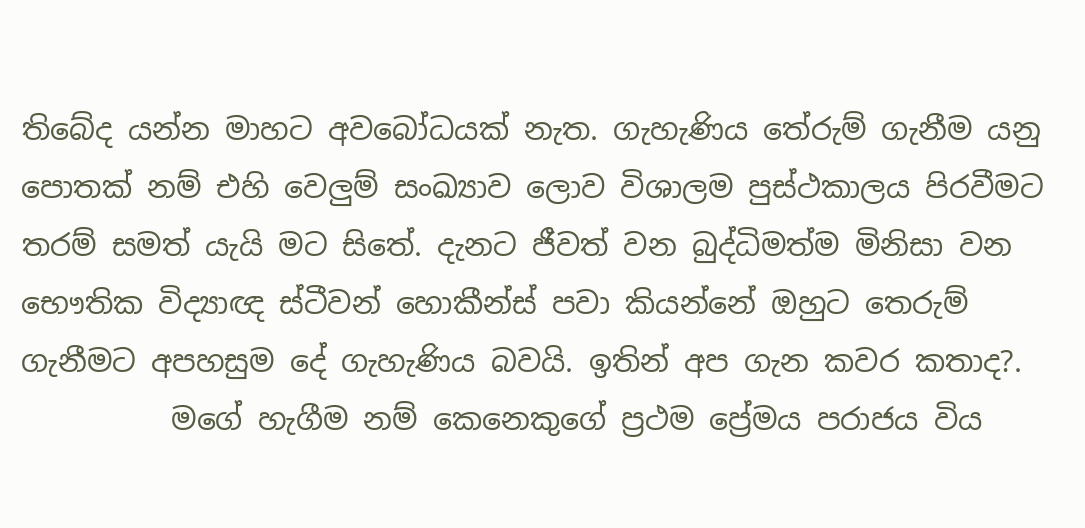තිබේද යන්න මාහට අවබෝධයක් නැත. ගැහැණිය තේරුම් ගැනීම යනු පොතක් නම් එහි වෙලුම් සංඛ්‍යාව ලොව විශාලම පුස්ථකාලය පිරවීමට තරම් සමත් යැයි මට සිතේ. දැනට ජීවත් වන බුද්ධිමත්ම මිනිසා වන භෞතික විද්‍යාඥ ස්ටීවන් හොකීන්ස් පවා කියන්නේ ඔහුට තෙරුම් ගැනීමට අපහසුම දේ ගැහැණිය බවයි. ඉතින් අප ගැන කවර කතාද?.
          මගේ හැගීම නම් කෙනෙකුගේ ප්‍රථම ප්‍රේමය පරාජය විය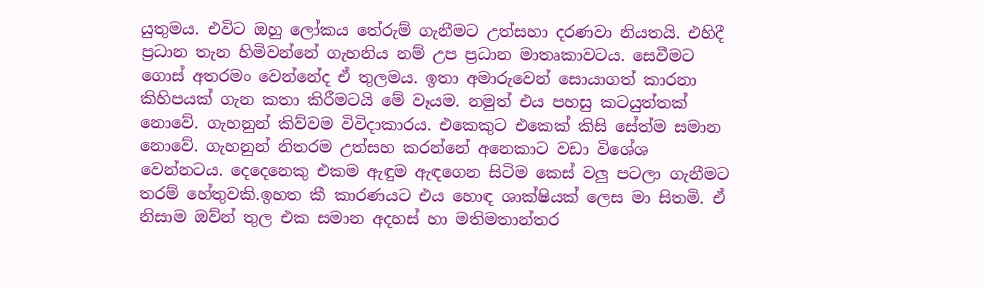යුතුමය. එවිට ඔහු ලෝකය තේරුම් ගැනීමට උත්සහා දරණවා නියතයි. එහිදී ප්‍රධාන තැන හිමිවන්නේ ගැහනිය නම් උප ප්‍රධාන මාතෘකාවටය. සෙවීමට ගොස් අතරමං වෙන්නේද ඒ තුලමය. ඉතා අමාරුවෙන් සොයාගත් කාරනා කිහිපයක් ගැන කතා කිරීමටයි මේ වෑයම. නමුත් එය පහසු කටයුත්තක් නොවේ. ගැහනුන් කිව්වම විවිදාකාරය. එකෙකුට එකෙක් කිසි සේත්ම සමාන නොවේ. ගැහනුන් නිතරම උත්සහ කරන්නේ අනෙකාට වඩා විශේශ වෙන්නටය. දෙදෙනෙකු එකම ඇඳුම ඇඳගෙන සිටිම කෙස් වලු පටලා ගැනීමට තරම් හේතුවකි.ඉහත කී කාරණයට එය හොඳ ශාක්ෂියක් ලෙස මා සිතමි. ඒ නිසාම ඔව්න් තුල එක සමාන අදහස් හා මතිමතාන්තර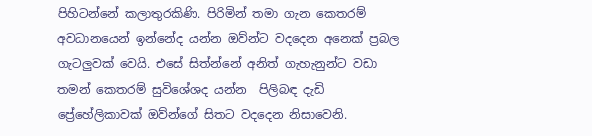පිහිටන්නේ කලාතුරකිණි. පිරිමින් තමා ගැන කෙතරම් අවධානයෙන් ඉන්නේද යන්න ඔව්න්ට වදදෙන අනෙක් ප්‍රබල ගැටලුවක් වෙයි. එසේ සිත්න්නේ අනිත් ගැහැනුන්ට වඩා තමන් කෙතරම් සුවිශේශද යන්න  පිලිබඳ දැඩි ප්‍රේහේලිකාවක් ඔව්න්ගේ සිතට වදදෙන නිසාවෙනි.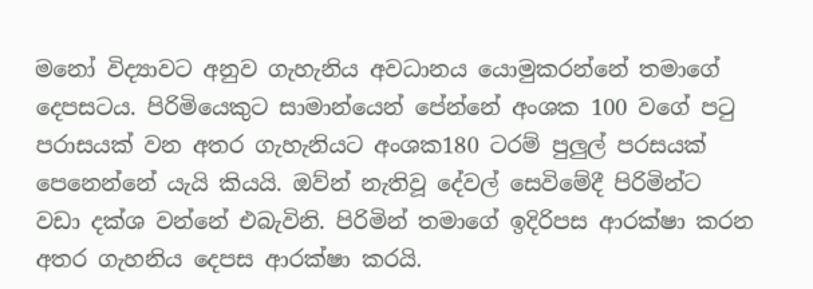මනෝ විද්‍යාවට අනුව ගැහැනිය අවධානය යොමුකරන්නේ තමාගේ දෙපසටය. පිරිමියෙකුට සාමාන්යෙන් පේන්නේ අංශක 100 වගේ ප‍ටු පරාසයක් වන අතර ගැහැනියට අංශක180 ටරම් පුලුල් පරසයක් පෙනෙන්නේ යැයි කියයි. ඔව්න් නැතිවූ දේවල් සෙවිමේදී පිරිමින්ට වඩා දක්ශ වන්නේ එබැවිනි. පිරිමින් තමාගේ ඉදිරිපස ආරක්ෂා කරන අතර ගැහනිය දෙපස ආරක්ෂා කරයි.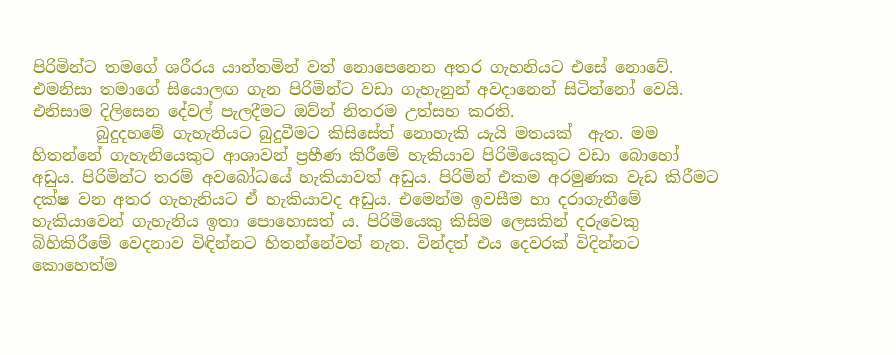පිරිමින්ට තමගේ ශරීරය යාන්තමින් වත් නොපෙනෙන අතර ගැහනියට එසේ නොවේ. එමනිසා තමාගේ සියොලඟ ගැන පිරිමින්ට වඩා ගැහැනුන් අවදානෙන් සිටින්නෝ වෙයි. එනිසාම දිලිසෙන දේවල් පැලදීමට ඔව්න් නිතරම උත්සහ කරති.
        බුදුදහමේ ගැහැනියට බුදුවීමට කිසිසේත් නොහැකි යැයි මතයක්  ඇත. මම හිතන්නේ ගැහැනියෙකුට ආශාවන් ප්‍රහීණ කිරීමේ හැකියාව පිරිමියෙකුට වඩා බොහෝ අඩුය. පිරිමින්ට තරම් අවබෝධයේ හැකියාවත් අඩුය. පිරිමින් එකම අරමුණක වැඩ කිරීමට දක්ෂ වන අතර ගැහැනියට ඒ හැකියාවද අඩුය. එමෙන්ම ඉවසීම හා දරාගැනීමේ හැකියාවෙන් ගැහැනිය ඉතා පොහොසත් ය. පිරිමියෙකු කිසිම ලෙසකින් දරුවෙකු බිහිකිරීමේ වෙදනාව විඳින්නට හිතන්නේවත් නැත. වින්දත් එය දෙවරක් විදින්නට කොහෙත්ම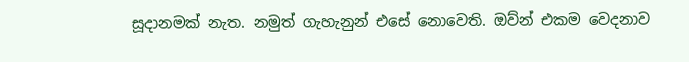සූදානමක් නැත. නමුත් ගැහැනුන් එසේ නොවෙති. ඔව්න් එකම වෙදනාව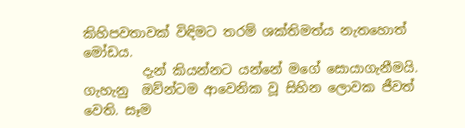කිහිපවතාවක් විඳිමට තරම් ශක්තිමත්ය නැතහොත් මෝඩය.
         දැන් කියන්නට යන්නේ මගේ සොයාගැනීමයි. ගැහැනු  ඔව්න්ටම ආවෙනික වූ සිහින ලොවක ජීවත් වෙති. සෑම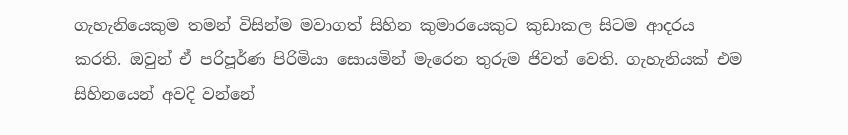ගැහැනියෙකුම තමන් විසින්ම මවාගත් සිහින කුමාරයෙකුට කුඩාකල සිටම ආදරය කරති. ඔවුන් ඒ පරිපූර්ණ පිරිමියා සොයමින් මැරෙන තුරුම ජිවත් වෙති. ගැහැනියක් එම සිහිනයෙන් අවදි වන්නේ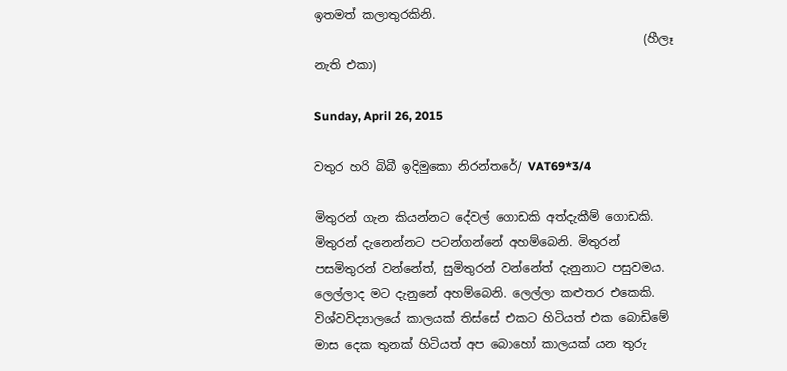ඉතමත් කලාතුරකිනි.
                                                       (හීලෑ නැති එකා)

Sunday, April 26, 2015

වතුර හරි බිබී ඉදිමුකො නිරන්තරේ/ VAT69*3/4

මිතුරන් ගැන කියන්නට දේවල් ගොඩකි අත්දැකීම් ගොඩකි. මිතුරන් දැනෙන්නට පටන්ගන්නේ අහම්බෙනි. මිතුරන් පසමිතුරන් වන්නේත්, සුමිතුරන් වන්නේත් දැනුනාට පසුවමය. ලෙල්ලාද මට දැනුනේ අහම්බෙනි. ලෙල්ලා කළුතර එකෙකි. විශ්වවිද්‍යාලයේ කාලයක් තිස්සේ එකට හිටියත් එක බොඩිමේ මාස දෙක තුනක් හිටියත් අප බොහෝ කාලයක් යන තුරු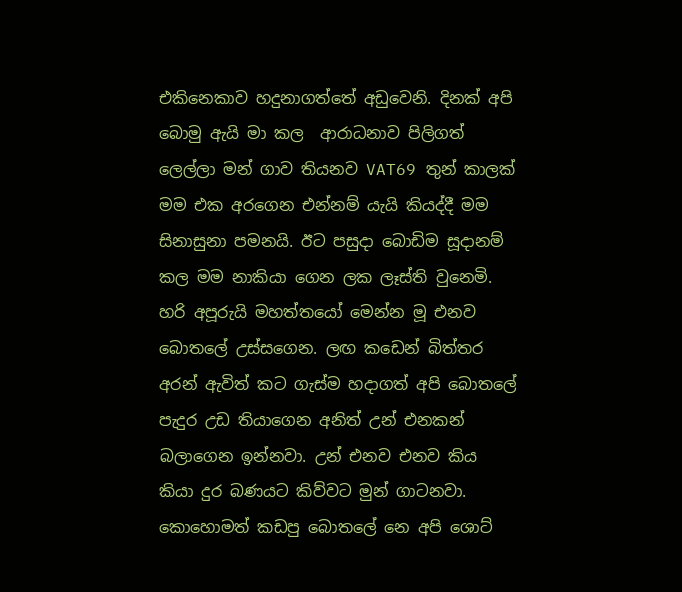එකිනෙකාව හදුනාගත්තේ අඩුවෙනි. දිනක් අපි බොමු ඇයි මා කල  ආරාධනාව පිලිගත් ලෙල්ලා මන් ගාව තියනව VAT69 තුන් කාලක් මම එක අරගෙන එන්නම් යැයි කියද්දී මම සිනාසුනා පමනයි. ඊට පසුදා බොඩිම සූදානම් කල මම නාකියා ගෙන ලක ලෑස්ති වුනෙමි. හරි අපූරුයි මහත්තයෝ මෙන්න මූ එනව බොතලේ උස්සගෙන. ලඟ කඩෙන් බිත්තර අරන් ඇවිත් කට ගැස්ම හදාගත් අපි බොතලේ පැදුර උඩ තියාගෙන අනිත් උන් එනකන් බලාගෙන ඉන්නවා. උන් එනව එනව කිය කියා දුර බණයට කිව්වට මුන් ගාටනවා. කොහොමත් කඩපු බොතලේ නෙ අපි ශොට්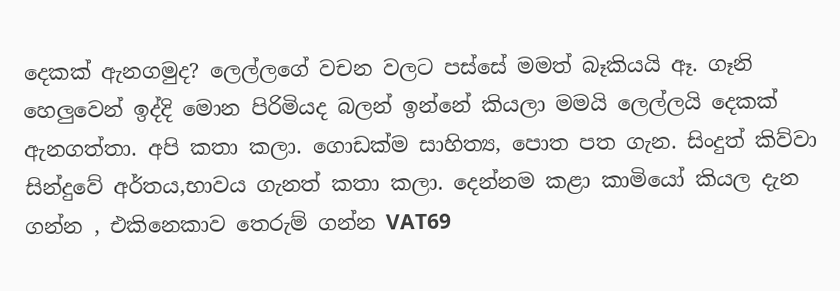දෙකක් ඇනගමුද? ලෙල්ලගේ වචන වලට පස්සේ මමත් බෑකියයි ඈ. ගෑනි හෙලුවෙන් ඉද්දි මොන පිරිමියද බලන් ඉන්නේ කියලා මමයි ලෙල්ලයි දෙකක් ඇනගත්තා. අපි කතා කලා. ගොඩක්ම සාහිත්‍ය, පොත පත ගැන. සිංදුත් කිව්වා සින්දුවේ අර්තය,භාවය ගැනත් කතා කලා. දෙන්නම කළා කාමියෝ කියල දැන ගන්න , එකිනෙකාව තෙරුම් ගන්න VAT69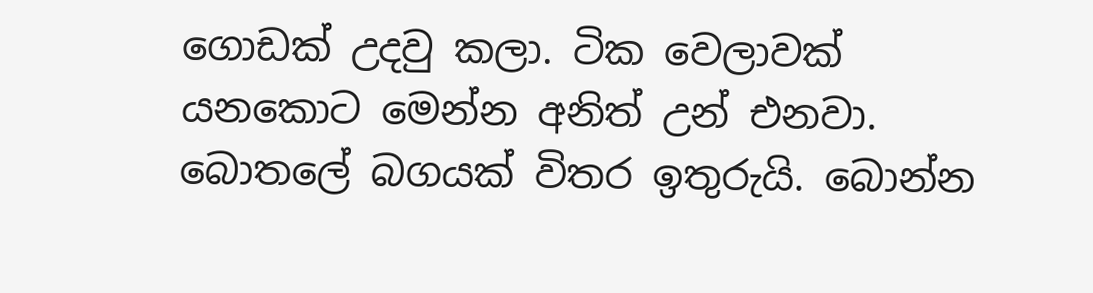ගොඩක් උදවු කලා. ටික වෙලාවක් යනකොට මෙන්න අනිත් උන් එනවා. බොතලේ බගයක් විතර ඉතුරුයි. බොන්න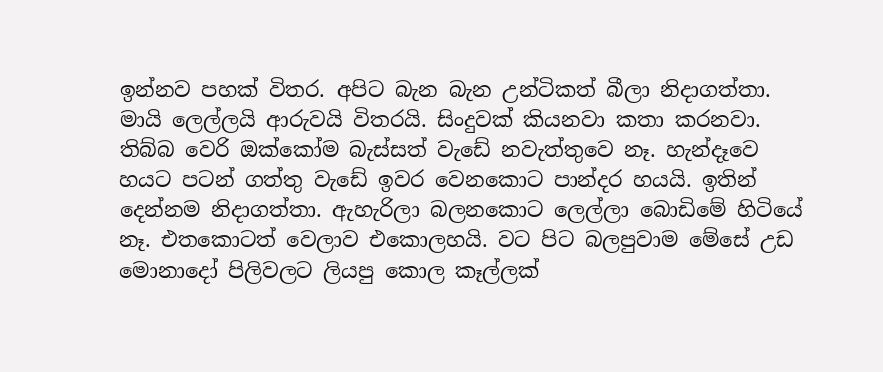ඉන්නව පහක් විතර. අපිට බැන බැන උන්ටිකත් බීලා නිදාගත්තා. මායි ලෙල්ලයි ආරුවයි විතරයි. සිංදුවක් කියනවා කතා කරනවා. තිබ්බ වෙරි ඔක්කෝම බැස්සත් වැඩේ නවැත්තුවෙ නෑ. හැන්දෑවෙ හයට පටන් ගත්තු වැඩේ ඉවර වෙනකොට පාන්දර හයයි. ඉතින් දෙන්නම නිදාගත්තා. ඇහැරිලා බලනකොට ලෙල්ලා බොඩිමේ හිටියේ නෑ. එතකොටත් වෙලාව එකොලහයි. වට පිට බලපුවාම මේසේ උඩ මොනාදෝ පිලිවලට ලියපු කොල කෑල්ලක්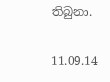තිබුනා.

11.09.14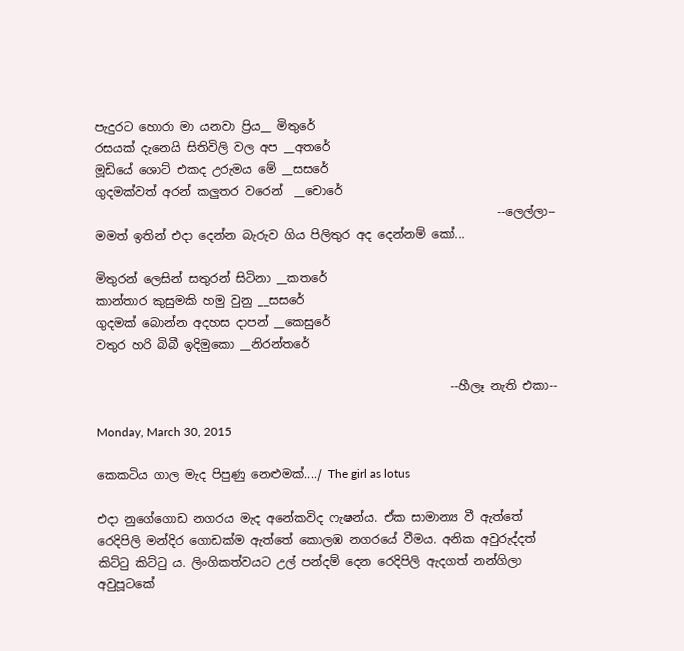පැදුරට හොරා මා යනවා ප්‍රිය__ මිතුරේ
රසයක් දැනෙයි සිතිවිලි වල අප __අතරේ
මූඩියේ ශොට් එකද උරුමය මේ __සසරේ
ගුදමක්වත් අරන් කලුතර වරෙන්  __චොරේ
                                                                   --ලෙල්ලා--
මමත් ඉතින් එදා දෙන්න බැරුව ගිය පිලිතුර අද දෙන්නම් කෝ...

මිතුරන් ලෙසින් සතුරන් සිටිනා __කතරේ
කාන්තාර කුසුමකි හමු වුනු __සසරේ
ගුදමක් බොන්න අදහස දාපන් __කෙසුරේ
වතුර හරි බිබී ඉදිමුකො __නිරන්තරේ

                                                           --හීලෑ නැති එකා--

Monday, March 30, 2015

කෙකටිය ගාල මැද පිපුණු නෙළුමක්..../ The girl as lotus

එදා නුගේගොඩ නගරය මැද අනේකවිද ෆැෂන්ය. ඒක සාමාන්‍ය වී ඇත්තේ රෙදිපිලි මන්දිර ගොඩක්ම ඇත්තේ කොලඹ නගරයේ වීමය. අනික අවුරුද්දත් කිට්‍ටු කිට්‍ටු ය. ලිංගිකත්වයට උල් පන්දම් දෙන රෙදිපිලි ඇදගත් නන්ගිලා අවුපූටකේ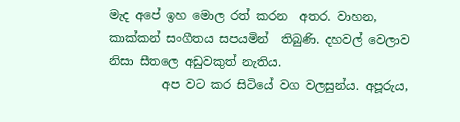මැද අපේ ඉහ මොල රත් කරන  අතර. වාහන, කාක්කන් සංගීතය සපයමින්  තිබුණි. දහවල් වෙලාව නිසා සීතලෙ අඩුවකුත් නැතිය.
         අප වට කර සිටියේ වග වලසුන්ය. අපූරුය,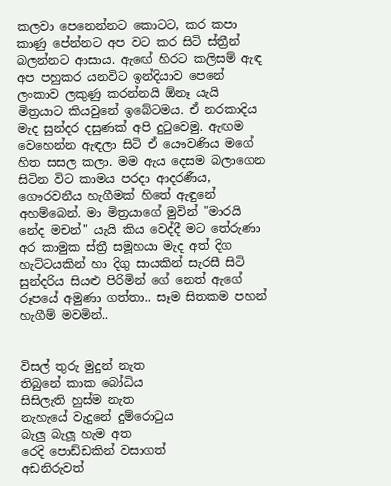කලවා පෙනෙන්නට කොටට, කර කපා කාණු පේන්නට අප වට කර සිටි ස්ත්‍රීන් බලන්නට ආසාය. ඇඟේ හිරට කලිසම් ඇඳ අප පහුකර යනවිට ඉන්දියාව පෙනේ ලංකාව ලකුණු කරන්නයි ඕනෑ යැයි මිත්‍රයාට කියවුනේ ඉබේටමය. ඒ නරකාදිය මැද සුන්දර දසුණක් අපි දු‍ටුවෙමු. ඇඟම වෙහෙන්න ඇඳලා සිටි ඒ යෞවණිය මගේ හිත සසල කලා. මම ඇය දෙසම බලාගෙන සිටින විට කාමය පරදා ආදරණීය, ගෞරවනීය හැගීමක් හිතේ ඇඳුනේ අහම්බෙන්. මා මිත්‍රයාගේ මුවින් "මාරයි නේද මචන්" යැයි කිය වෙද්දී මට තේරුණා අර කාමුක ස්ත්‍රී සමූහයා මැද අත් දිග හැට්ටයකින් හා දිගු සායකින් සැරසී සිටි සුන්දරිය සියළු පිරිමින් ගේ නෙත් ඇගේ රූපයේ අමුණා ගත්තා.. සෑම සිතකම පහන් හැගීම් මවමින්..


විසල් තුරු මුදුන් නැත
තිබුනේ කාක බෝධිය
සිසිලැති හුස්ම නැත
නැහැයේ වැදුනේ දුම්රො‍ටුය
බැලු බැලූ හැම අත
රෙදි පොඩ්ඩකින් වසාගත්
අඩනිරුවත්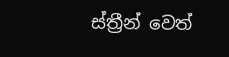ස්ත්‍රීන් වෙත්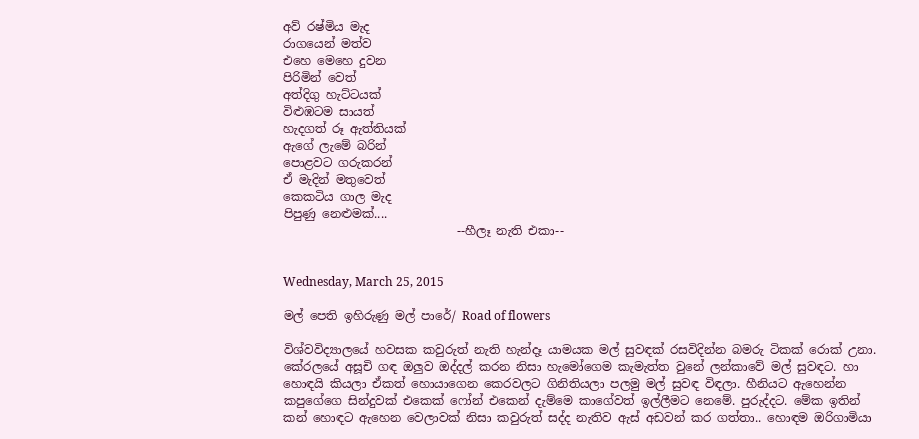අව් රෂ්මිය මැද
රාගයෙන් මත්ව
එහෙ මෙහෙ දුවන
පිරිමින් වෙත්
අත්දිගු හැට්ටයක්
විළුඹටම සායත්
හැදගත් රූ ඇත්තියක්
ඇගේ ලැමේ බරින්
පොළවට ගරුකරන්
ඒ මැදින් මතුවෙත්
කෙකටිය ගාල මැද
පිපුණු නෙළුමක්....
                             --හීලෑ නැති එකා--


Wednesday, March 25, 2015

මල් පෙති ඉහිරුණු මල් පාරේ/ Road of flowers

විශ්වවිද්‍යාලයේ හවසක කවුරුත් නැති හැන්දෑ යාමයක මල් සුවඳක් රසවිදින්න බමරු ටිකක් රොක් උනා. කේරලයේ අසූචි ගඳ ඔලුව ඔද්දල් කරන නිසා හැමෝගෙම කැමැත්ත වුනේ ලන්කාවේ මල් සුවඳට. හා හොඳයි කියලා ඒකත් හොයාගෙන කෙරවලට ගිනිතියලා පලමු මල් සුවඳ විඳලා. හීනියට ඇහෙන්න කපුගේගෙ සින්දුවක් එකෙක් ෆෝන් එකෙන් දැම්මෙ කාගේවත් ඉල්ලීමට නෙමේ. පුරුද්දට. මේක ඉතින් කන් හොඳට ඇහෙන වෙලාවක් නිසා කවුරුත් සද්ද නැතිව ඇස් අඩවන් කර ගත්තා.. හොඳම ඔරිගාමියා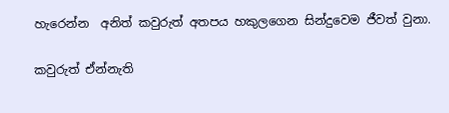හැරෙන්න  අනිත් කවුරුත් අතපය හකුලගෙන සින්දුවෙම ජීවත් වුනා.

කවුරුත් ඒන්නැති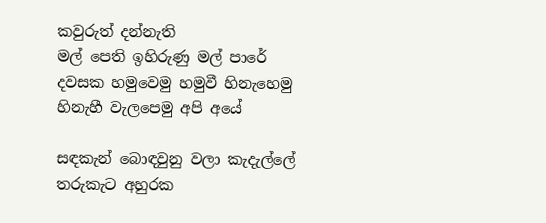කවුරුත් දන්නැති
මල් පෙති ඉහිරුණු මල් පාරේ
දවසක හමුවෙමු හමුවී හිනැහෙමු
හිනැහී වැලපෙමු අපි අයේ

සඳකැන් බොඳවුනු වලා කැදැල්ලේ
තරුකැට අහුරක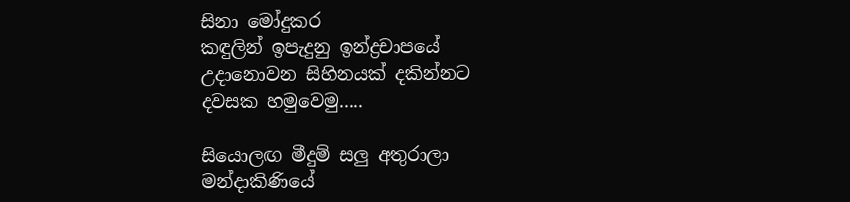සිනා මෝදුකර
කඳුලින් ඉපැදුනු ඉන්ද්‍රචාපයේ
උදානොවන සිහිනයක් දකින්නට
දවසක හමුවෙමු.....

සියොලඟ මීදුම් සලු අතුරාලා
මන්දාකිණියේ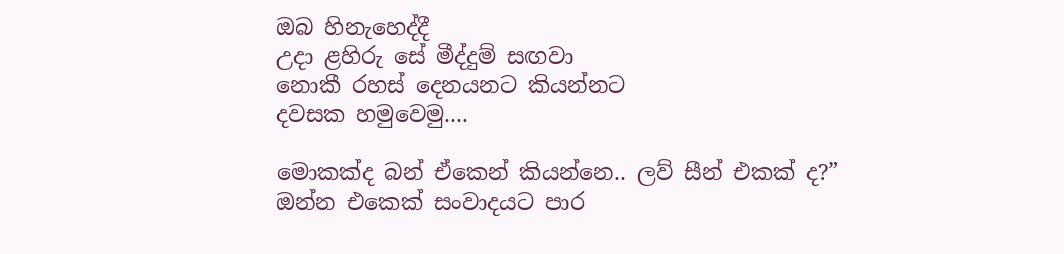ඔබ හිනැහෙද්දී
උදා ළහිරු සේ මීද්දුම් සඟවා
නොකී රහස් දෙනයනට කියන්නට
දවසක හමුවෙමු....

මොකක්ද බන් ඒකෙන් කියන්නෙ.. ලව් සීන් එකක් ද?” ඔන්න එකෙක් සංවාදයට පාර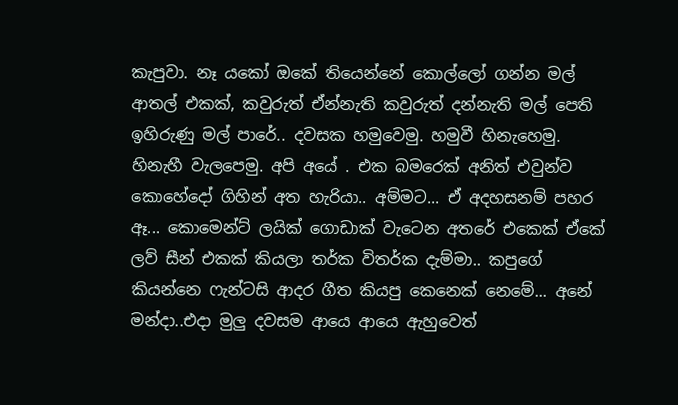කැපුවා. නෑ යකෝ ඔකේ තියෙන්නේ කොල්ලෝ ගන්න මල් ආතල් එකක්, කවුරුත් ඒන්නැති කවුරුත් දන්නැති මල් පෙති ඉහිරුණු මල් පාරේ.. දවසක හමුවෙමු. හමුවී හිනැහෙමු. හිනැහී වැලපෙමු. අපි අයේ . එක බමරෙක් අනිත් එවුන්ව කොහේදෝ ගිහින් අත හැරියා.. අම්මට... ඒ අදහසනම් පහර ඈ... කොමෙන්ට් ලයික් ගොඩාක් වැටෙන අතරේ එකෙක් ඒකේ ලව් සීන් එකක් කියලා තර්ක විතර්ක දැම්මා.. කපුගේ කියන්නෙ ෆැන්ටසි ආදර ගීත කියපු කෙනෙක් නෙමේ... අනේ මන්දා..එදා මුලු දවසම ආයෙ ආයෙ ඇහුවෙත්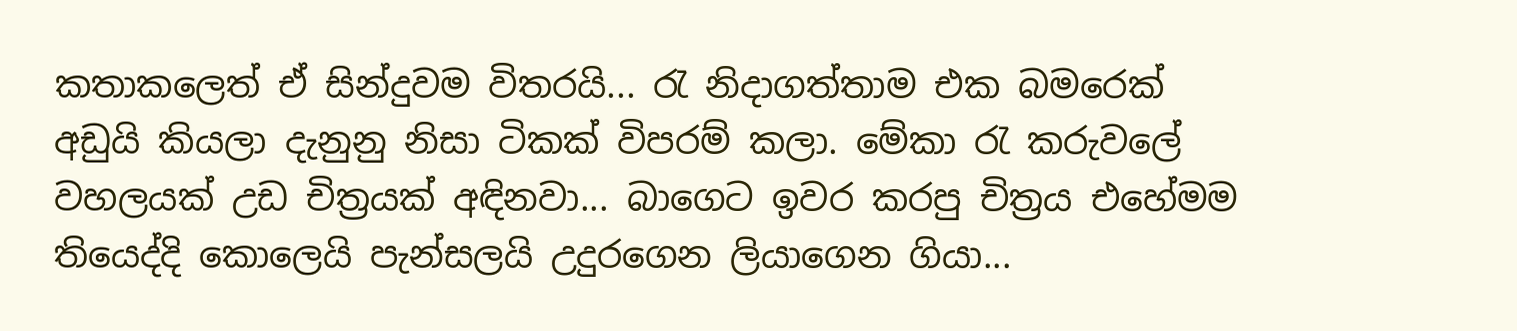කතාකලෙත් ඒ සින්දුවම විතරයි... රැ නිදාගත්තාම එක බමරෙක් අඩුයි කියලා දැනුනු නිසා ටිකක් විපරම් කලා. මේකා ‍රැ කරුවලේ වහලයක් උඩ චිත්‍රයක් අඳිනවා... බාගෙට ඉවර කරපු චිත්‍රය එහේමම තියෙද්දි කොලෙයි පැන්සලයි උදුරගෙන ලියාගෙන ගියා...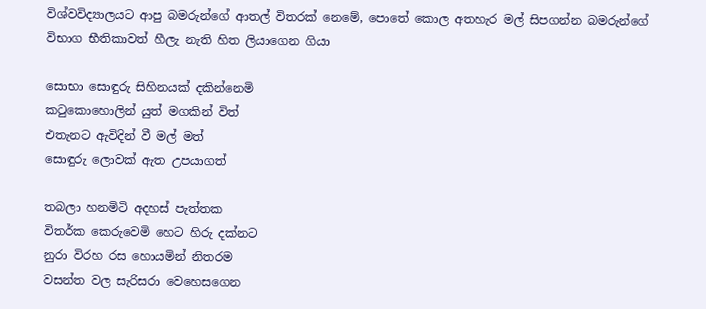විශ්වවිද්‍යාලයට ආපු බමරුන්ගේ ආතල් විතරක් නෙමේ, පොතේ කොල අතහැර මල් සිපගන්න බමරුන්ගේ විභාග භීතිකාවත් හීලැ නැති හිත ලියාගෙන ගියා

සොභා සොඳුරු සිහිනයක් දකින්නෙමි
ක‍ටුකොහොලින් යුත් මගකින් විත්
එතැනට ඇවිදින් වී මල් මත්
සොඳුරු ලොවක් ඇත උපයාගත්

තබලා හනමිටි අදහස් පැත්තක
විතර්ක කෙරුවෙමි හෙට හිරු දක්නට
නුරා විරහ රස හොයමින් නිතරම
වසන්ත වල සැරිසරා වෙහෙසගෙන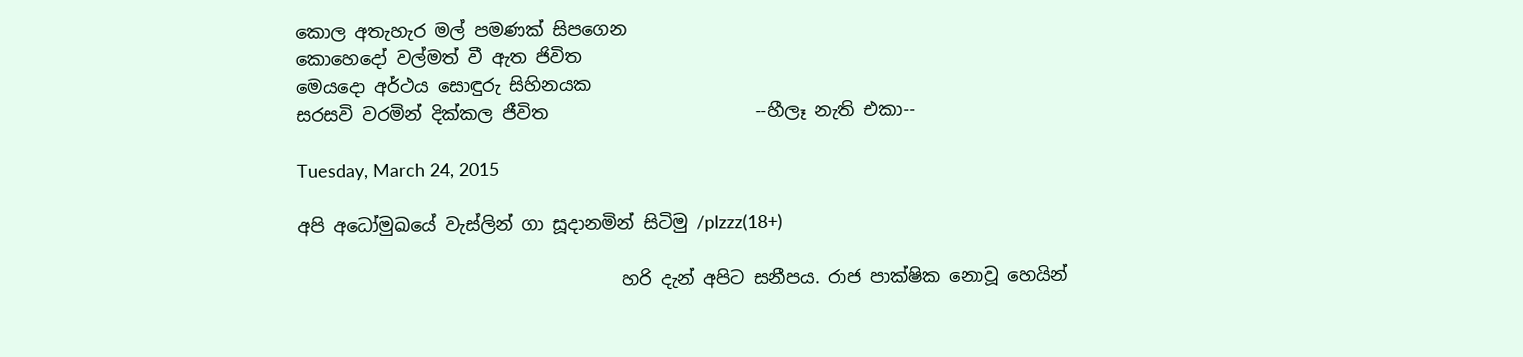කොල අතැහැර මල් පමණක් සිපගෙන
කොහෙදෝ වල්මත් වී ඇත ජිවිත
මෙයදො අර්ථය සොඳුරු සිහිනයක
සරසවි වරමින් දික්කල ජීවිත                       --හීලෑ නැති එකා--

Tuesday, March 24, 2015

අපි අධෝමුඛයේ වැස්ලින් ගා සූදානමින් සිටිමු /plzzz(18+)

                                    හරි දැන් අපිට සනීපය. රාජ පාක්ෂික නොවූ හෙයින්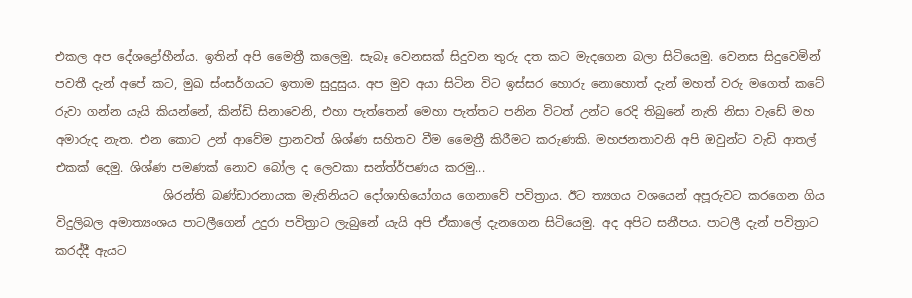එකල අප දේශද්‍රෝහීන්ය. ඉතින් අපි මෛත්‍රී කලෙමු. සැබෑ වෙනසක් සිදුවන තුරු දත කට මැදගෙන බලා සිටියෙමු. වෙනස සිදුවෙමින් පවතී දැන් අපේ කට, මුඛ ස්ංසර්ගයට ඉතාම සුදුසුය. අප මුව අයා සිටින විට ඉස්සර හොරු නොහොත් දැන් මහත් වරු මගෙත් කටේ රුවා ගන්න යැයි කියන්නේ, කින්ඩි සිනාවෙනි, එහා පැත්තෙන් මෙහා පැත්තට පනින විටත් උන්ට රෙදි තිබුනේ නැති නිසා වැඩේ මහ අමාරුද නැත. එන කොට උන් ආවේම ප්‍රානවත් ශිශ්ණ සහිතව වීම මෛත්‍රී කිරීමට කරුණකි. මහජනතාවනි අපි ඔවුන්ට වැඩි ආතල් එකක් දෙමු. ශිශ්ණ පමණක් නොව බෝල ද ලෙවකා සන්ත්ර්පණය කරමු...
                  ශිරන්ති බණ්ඩාරනායක මැතිනියට දෝශාභියෝගය ගෙනාවේ පවිත්‍රාය. ඊට ත්‍යගය වශයෙන් අපූරුවට කරගෙන ගිය විදුලිබල අමාත්‍යංශය පාටලීගෙන් උදුරා පවිත්‍රාට ලැබුනේ යැයි අපි ඒකාලේ දැනගෙන සිටියෙමු. අද අපිට සනීපය. පාටලී දැන් පවිත්‍රාට කරද්දී ඇයට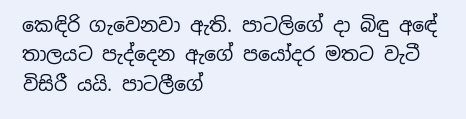කෙඳිරි ගැවෙනවා ඇති. පාටලිගේ දා බිඳු අඳේ තාලයට පැද්දෙන ඇගේ පයෝදර මතට වැටී විසිරී යයි. පාටලීගේ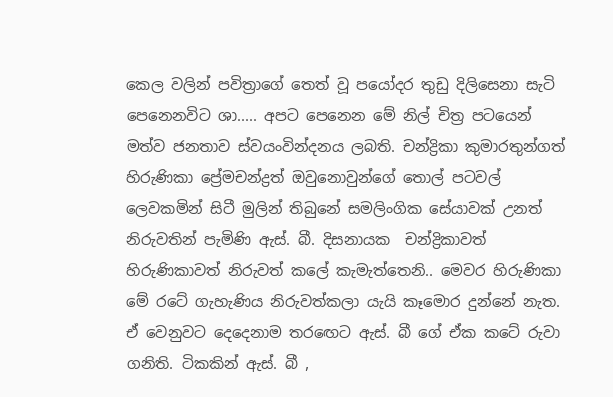කෙල වලින් පවිත්‍රාගේ තෙත් වූ පයෝදර තුඩු දිලිසෙනා සැටි පෙනෙනවිට ශා..... අපට පෙනෙන මේ නිල් චිත්‍ර පටයෙන් මත්ව ජනතාව ස්වයංවින්දනය ලබති. චන්ද්‍රිකා කුමාරතුන්ගත් හිරුණිකා ප්‍රේමචන්ද්‍රත් ඔවුනොවුන්ගේ තොල් පටවල් ලෙවකමින් සිටී මුලින් තිබුනේ සමලිංගික සේයාවක් උනත් නිරුවතින් පැමිණි ඇස්. බී. දිසනායක  චන්ද්‍රිකාවත්  හිරුණිකාවත් නිරුවත් කලේ කැමැත්තෙනි.. මෙවර හිරුණිකා මේ රටේ ගැහැණිය නිරුවත්කලා යැයි කෑමොර දුන්නේ නැත. ඒ වෙනුවට දෙදෙනාම තර‍ඟෙට ඇස්. බී ගේ ඒක කටේ රුවා ගනිති. ටිකකින් ඇස්. බී ,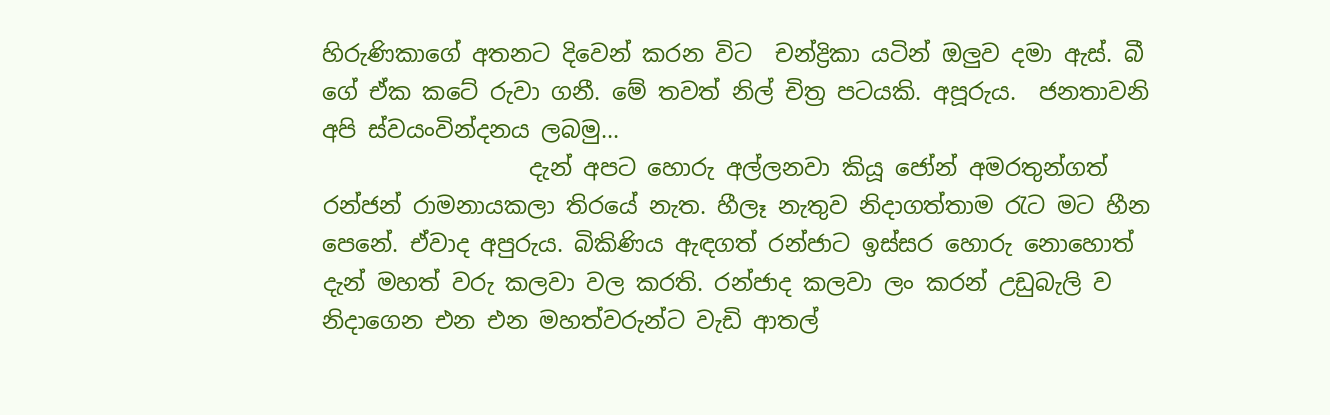හිරුණිකාගේ අතනට දිවෙන් කරන විට  චන්ද්‍රිකා යටින් ඔලුව දමා ඇස්. බී ගේ ඒක කටේ රුවා ගනී. මේ තවත් නිල් චිත්‍ර පටයකි. අපූරුය.  ජනතාවනි අපි ස්වයංවින්දනය ලබමු...
                  දැන් අපට හොරු අල්ලනවා කියූ ජෝන් අමරතුන්ගත් රන්ජන් රාමනායකලා තිරයේ නැත. හීලෑ නැතුව නිදාගත්තාම ‍රැට මට හීන පෙනේ. ඒවාද අපුරුය. බිකිණිය ඇඳගත් රන්ජාට ඉස්සර හොරු නොහොත් දැන් මහත් වරු කලවා වල කරති. රන්ජාද කලවා ලං කරන් උඩුබැලි ව නිදාගෙන එන එන මහත්වරුන්ට වැඩි ආතල්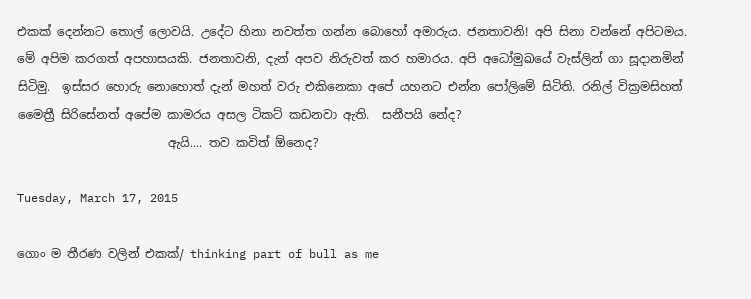එකක් දෙන්නට තොල් ලොවයි. උදේට හිනා නවත්ත ගන්න බොහෝ අමාරුය. ජනතාවනි! අපි සිනා වන්නේ අපිටමය. මේ අපිම කරගත් අපහාසයකි. ජනතාවනි, දැන් අපව නිරුවත් කර හමාරය. අපි අධෝමුඛයේ වැස්ලින් ගා සූදානමින් සිටිමු.  ඉස්සර හොරු නොහොත් දැන් මහත් වරු එකිනෙකා අපේ යහනට එන්න පෝලිමේ සිටිති. රනිල් වික්‍රමසිහත් මෛත්‍රී සිරිසේනත් අපේම කාමරය අසල ටිකට් කඩනවා ඇති.  සනීපයි නේද?
                         ඇයි.... තව කවිත් ඕනෙද?

Tuesday, March 17, 2015

ගොං ම තීරණ වලින් එකක්/ thinking part of bull as me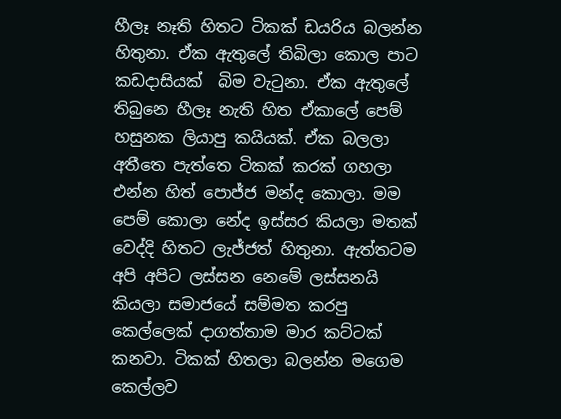හීලෑ නෑති හිතට ටිකක් ඩයරිය බලන්න හිතුනා. ඒක ඇතුලේ තිබිලා කොල පාට කඩදාසියක්  බිම වැ‍ටුනා. ඒක ඇතුලේ තිබුනෙ හීලෑ නැති හිත ඒකාලේ පෙම් හසුනක ලියාපු කයියක්. ඒක බලලා අතීතෙ පැත්තෙ ටිකක් කරක් ගහලා එන්න හිත් පොජ්ජ මන්ද කොලා. මම පෙම් කොලා නේද ඉස්සර කියලා මතක් වෙද්දි හිතට ලැජ්ජත් හිතුනා. ඇත්තටම අපි අපිට ලස්සන නෙමේ ලස්සනයි කියලා සමාජයේ සම්මත කරපු කෙල්ලෙක් දාගත්තාම මාර කට්ටක් කනවා. ටිකක් හිතලා බලන්න මගෙම කෙල්ලව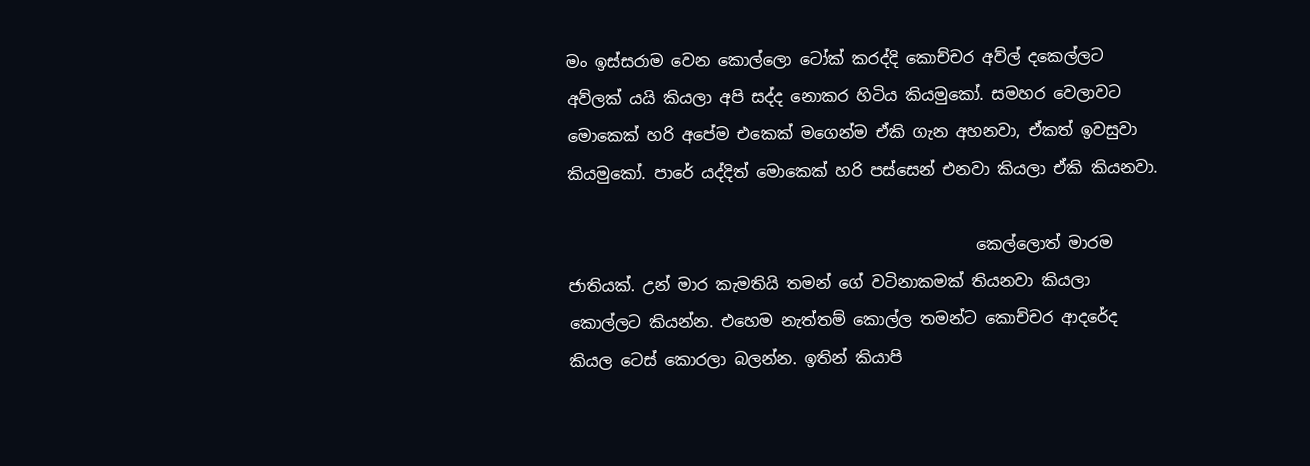මං ඉස්සරාම වෙන කොල්ලො ටෝක් කරද්දි කොච්චර අව්ල් දකෙල්ලට අව්ලක් යයි කියලා අපි සද්ද නොකර හිටිය කියමුකෝ. සමහර වෙලාවට මොකෙක් හරි අපේම එකෙක් මගෙන්ම ඒකි ගැන අහනවා, ඒකත් ඉවසුවා කියමුකෝ. පාරේ යද්දිත් මොකෙක් හරි පස්සෙන් එනවා කියලා ඒකි කියනවා.

                                                   කෙල්ලොත් මාරම ජාතියක්. උන් මාර කැමතියි තමන් ගේ වටිනාකමක් තියනවා කියලා කොල්ලට කියන්න. එහෙම නැත්තම් කොල්ල තමන්ට කොච්චර ආදරේද කියල ටෙස් කොරලා බලන්න. ඉතින් කියාපි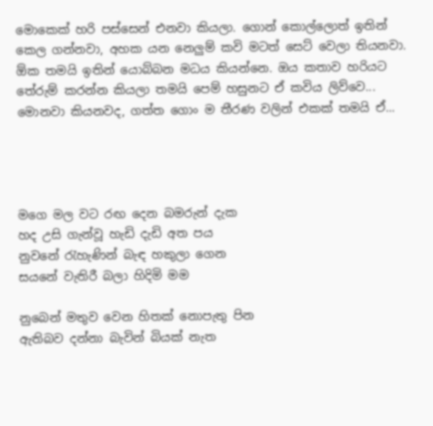මොකෙක් හරි පස්සෙන් එනවා කියලා. ගොන් කොල්ලොත් ඉතින් කෙල ගන්නවා, අහක යන නෙලුම් කවි මටත් සෙට් වෙලා තියනවා. ඕක තමයි ඉතින් යොබ්බන මධය කියන්නෙ. ඔය කතාව හරියට තේරුම් කරන්න කියලා තමයි පෙම් හසුනට ඒ කවිය ලිව්වෙ... මොනවා කියනවද, ගත්ත ගොං ම තීරණ වලින් එකක් තමයි ඒ...




මගෙ මල වට රඟ දෙන බමරුන් දැක
හද උසි ගැන්වූ හැඩි දැඩි අත පය
නුවනේ ‍රැහැණින් බැඳ හකුලා ගෙන
සයනේ වැතිරී බලා හිදිමි මම

නුබෙන් මතුව වෙන හිතක් නොපැතු පින
ඇතිබව දන්නා බැවින් බියක් නැත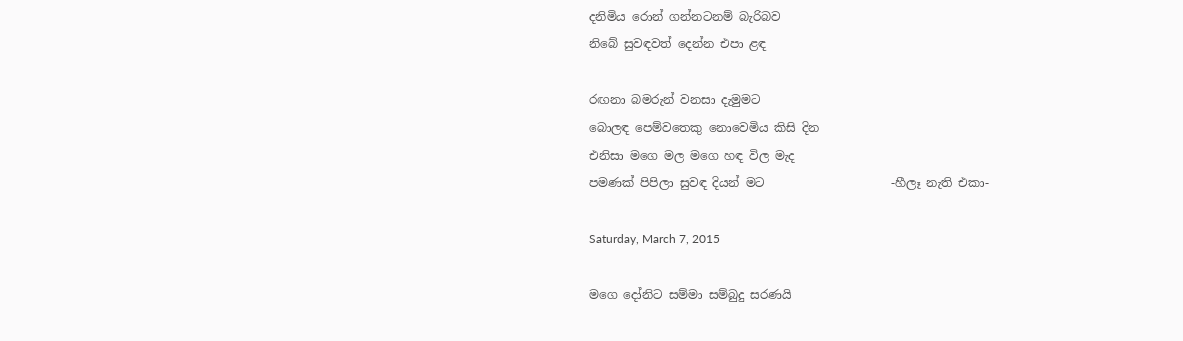දනිමිය රොන් ගන්නටනම් බැරිබව
නිබේ සුවඳවත් දෙන්න එපා ළඳ

රඟනා බමරුන් වනසා දැමුමට
බොලඳ පෙම්වතෙකු නොවෙමිය කිසි දින
එනිසා මගෙ මල මගෙ හඳ විල මැද
පමණක් පිපිලා සුවඳ දියන් මට                     -හීලෑ නැති එකා-

Saturday, March 7, 2015

මගෙ දෝනිට සම්මා සම්බුදු සරණයි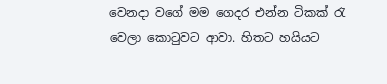වෙනදා වගේ මම ගෙදර එන්න ටිකක් ‍රැ වෙලා කො‍ටුවට ආවා. හිතට හයියට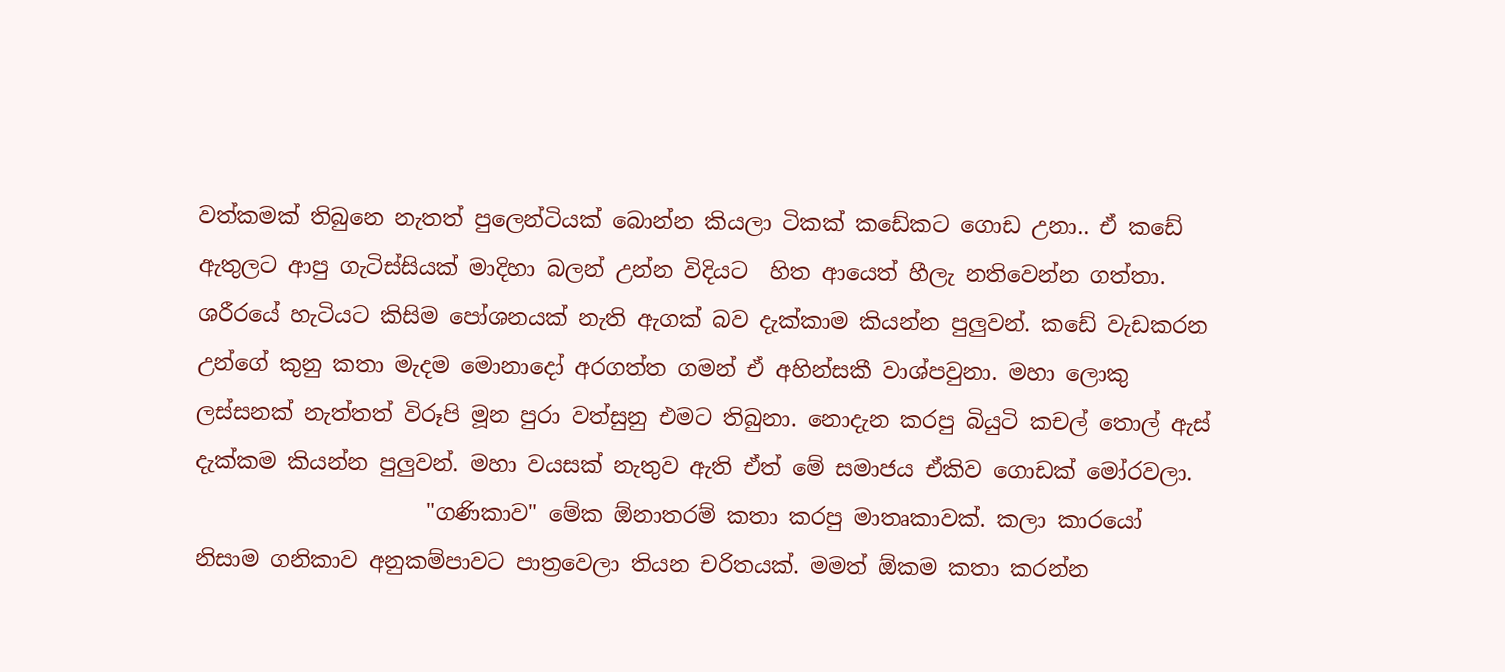වත්කමක් තිබුනෙ නැතත් පුලෙන්ටියක් බොන්න කියලා ටිකක් කඩේකට ගොඩ උනා.. ඒ කඩේ ඇතුලට ආපු ගැටිස්සියක් මාදිහා බලන් උන්න විදියට  හිත ආයෙත් හීලැ නතිවෙන්න ගත්තා. ශරීරයේ හැටියට කිසිම පෝශනයක් නැති ඇගක් බව දැක්කාම කියන්න පුලුවන්. කඩේ වැඩකරන උන්ගේ කුනු කතා මැදම මොනාදෝ අරගත්ත ගමන් ඒ අහින්සකී වාශ්පවුනා. මහා ලොකු ලස්සනක් නැත්තත් විරූපි මූන පුරා වත්සුනු එමට තිබුනා. නොදැන කරපු බියුටි කචල් තොල් ඇස් දැක්කම කියන්න පුලුවන්. මහා වයසක් නැතුව ඇති ඒත් මේ සමාජය ඒකිව ගොඩක් මෝරවලා.
                     "ගණිකාව" මේක ඕනාතරම් කතා කරපු මාතෘකාවක්. කලා කාරයෝ  නිසාම ගනිකාව අනුකම්පාවට පාත්‍රවෙලා තියන චරිතයක්. මමත් ඕකම කතා කරන්න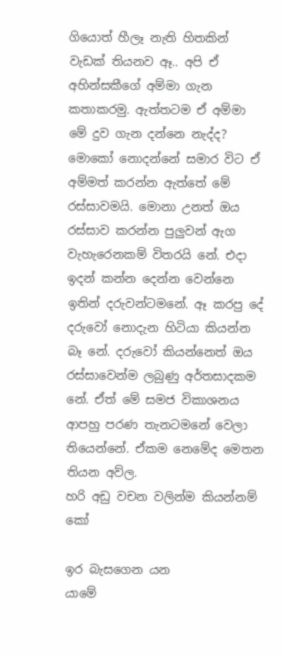ගියොත් හීලෑ නැති හිතකින් වැඩක් තියනව ඈ.. අපි ඒ අහින්සකීගේ අම්මා ගැන කතාකරමු. ඇත්තටම ඒ අම්මා මේ දුව ගැන දන්නෙ නැද්ද? මොකෝ නොදන්නේ සමාර විට ඒ අම්මත් කරන්න ඇත්තේ මේ රස්සාවමයි. මොනා උනත් ඔය රස්සාව කරන්න පුලුවන් ඇග වැහැරෙනකම් විතරයි නේ. එදා ඉදන් කන්න දෙන්න වෙන්නෙ ඉතින් දරුවන්ටමනේ. ඈ කරපු දේ දරුවෝ නොදැන හිටියා කියන්න බෑ නේ. දරුවෝ කියන්නෙත් ඔය රස්සාවෙන්ම ලබුණු අර්තසාදකම නේ. ඒත් මේ සමජ විකාශනය ආපහු පරණ තැනටමනේ වෙලා තියෙන්නේ. ඒකම නෙමේද මෙතන තියන අව්ල.
හරි අඩු වචන වලින්ම කියන්නම් කෝ

ඉර බැසගෙන යන               යාමේ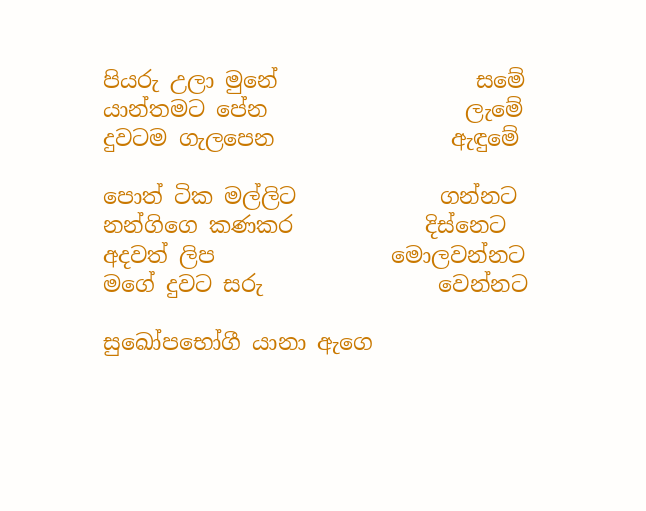පියරු උලා මුනේ                  සමේ
යාන්තමට පේන                  ලැමේ
දුවටම ගැලපෙන                ඇඳුමේ

පොත් ටික මල්ලිට             ගන්නට
නන්ගිගෙ කණකර            දිස්නෙට
අදවත් ලිප                මොලවන්නට
මගේ දුවට සරු                වෙන්නට

සුඛෝපභෝගී යානා ඇගෙ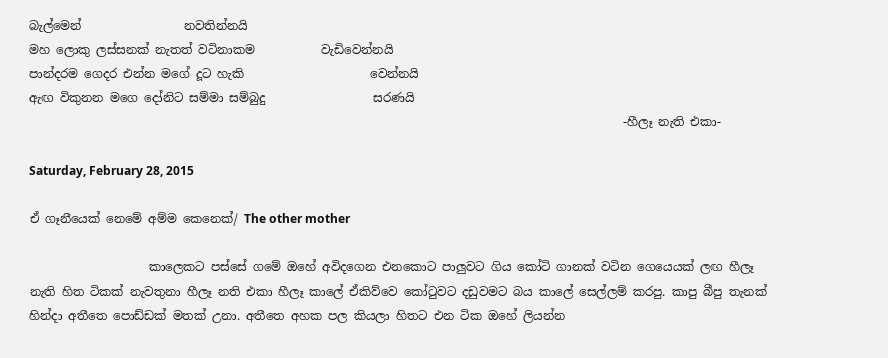බැල්මෙන්                 නවතින්නයි
මහ ලොකු ලස්සනක් නැතත් වටිනාකම           වැඩිවෙන්නයි
පාන්දරම ගෙදර එන්න මගේ දූට හැකි                     වෙන්නයි
ඇඟ විකුනන මගෙ දෝනිට සම්මා සම්බුදු                  සරණයි
                                                                                                   -හීලෑ නැති එකා-

Saturday, February 28, 2015

ඒ ගෑනීයෙක් නෙමේ අම්ම කෙනෙක්/ The other mother

                    කාලෙකට පස්සේ ගමේ ඔහේ අවිදගෙන එනකොට පාලුවට ගිය කෝටි ගානක් වටින ගෙයෙයක් ලඟ හීලෑ නැති හිත ටිකක් නැවතුනා හීලෑ නති එකා හීලෑ කාලේ ඒකිව්වෙ කෝ‍ටුවට දඩුවමට බය කාලේ සෙල්ලම් කරපු. කාපු බීපු තැනක් හින්දා අතීතෙ පොඩ්ඩක් මතක් උනා. අතීතෙ අහක පල කියලා හිතට එන ටික ඔහේ ලියන්න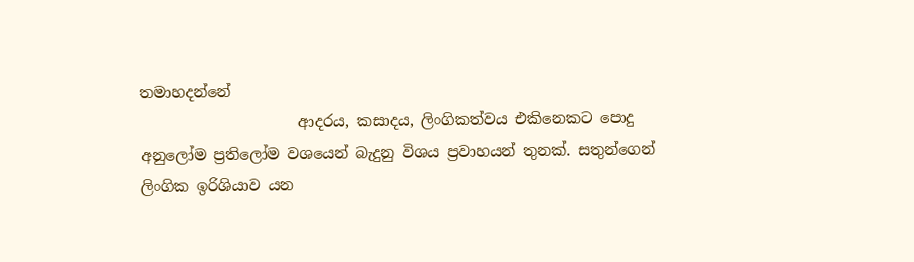තමාහදන්නේ
                     ආදරය, කසාදය, ලිංගිකත්වය එකිනෙකට පොදු අනුලෝම ප්‍රතිලෝම වශයෙන් බැදුනු විශය ප්‍රවාහයන් තුනක්. සතුන්ගෙන් ලිංගික ඉරිශියාව යන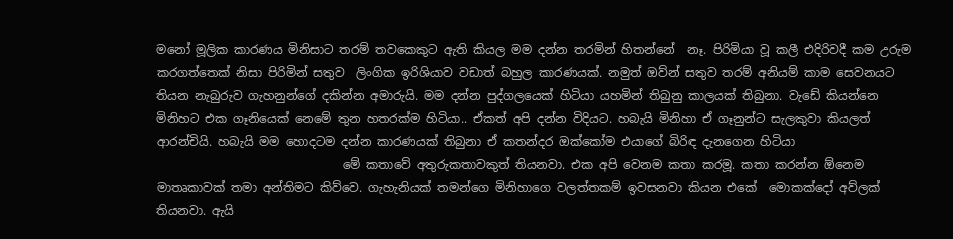මනෝ මූලික කාරණය මිනිසාට තරම් තවකෙකුට ඇති කියල මම දන්න තරමින් හිතන්නේ  නෑ. පිරිමියා වූ කලී එදිරිවදී කම උරුම කරගත්තෙක් නිසා පිරිමින් සතුව  ලිංගික ඉරිශියාව වඩාත් බහුල කාරණයක්. නමුත් ඔව්න් සතුව තරම් අනියම් කාම සෙවනයට තියන නැබුරුව ගැහනුන්ගේ දකින්න අමාරුයි. මම දන්න පුද්ගලයෙක් හිටියා යහමින් තිබුනු කාලයක් තිබුනා. වැඩේ කියන්නෙ මිනිහට එක ගෑනියෙක් නෙමේ තුන හතරක්ම හිටියා.. ඒකත් අපි දන්න විදියට. හබැයි මිනිහා ඒ ගෑනුන්ට සැලකුවා කියලත් ආරන්චියි. හබැයි මම හොදටම දන්න කාරණයක් තිබුනා ඒ කතන්දර ඔක්කෝම එයාගේ බිරිඳ දැනගෙන හිටියා
                               මේ කතාවේ අතුරුකතාවකුත් තියනවා. එක අපි වෙනම කතා කරමූ. කතා කරන්න ඕනෙම මාතෘකාවක් තමා අන්තිමට කිව්වෙ. ගැහැනියක් තමන්ගෙ මිනිහාගෙ වලත්තකම් ඉවසනවා කියන එකේ  මොකක්දෝ අව්ලක් තියනවා. ඇයි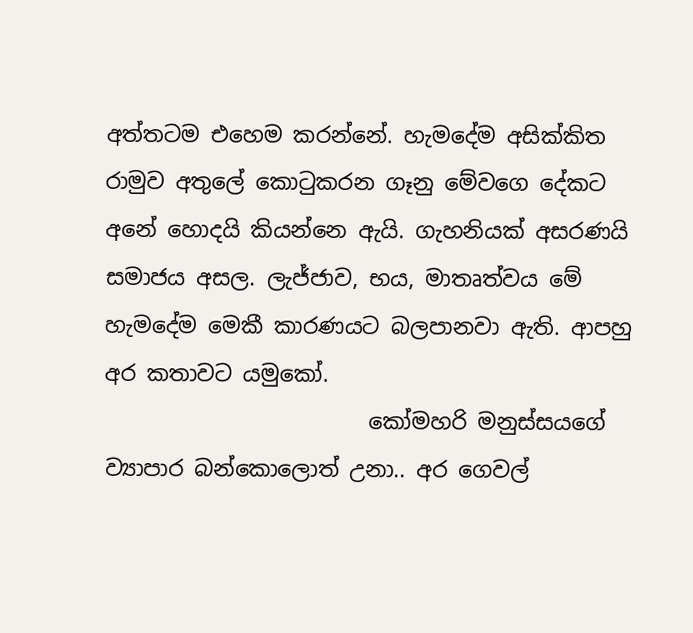අත්තටම එහෙම කරන්නේ. හැමදේම අසික්කිත රාමුව අතුලේ කො‍ටුකරන ගෑනු මේවගෙ දේකට අනේ හොදයි කියන්නෙ ඇයි. ගැහනියක් අසරණයි සමාජය අසල. ලැජ්ජාව, භය, මාතෘත්වය මේ හැමදේම මෙකී කාරණයට බලපානවා ඇති. ආපහු අර කතාවට යමුකෝ.
                        කෝමහරි මනුස්සයගේ ව්‍යාපාර බන්කොලොත් උනා.. අර ගෙවල්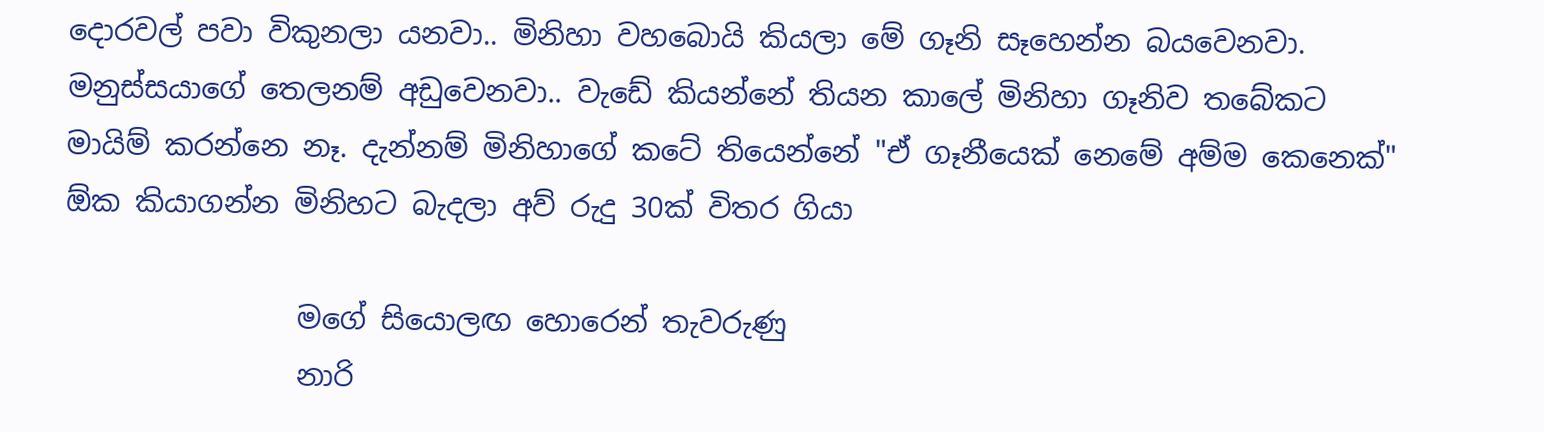දොරවල් පවා විකුනලා යනවා.. මිනිහා වහබොයි කියලා මේ ගෑනි සෑහෙන්න බයවෙනවා. මනුස්සයාගේ තෙලනම් අඩුවෙනවා.. වැඩේ කියන්නේ තියන කාලේ මිනිහා ගෑනිව තබේකට මායිම් කරන්නෙ නෑ. දැන්නම් මිනිහාගේ කටේ තියෙන්නේ "ඒ ගෑනීයෙක් නෙමේ අම්ම කෙනෙක්" ඕක කියාගන්න මිනිහට බැදලා අව් රුදු 30ක් විතර ගියා

                මගේ සියොලඟ හොරෙන් තැවරුණු
                නාරි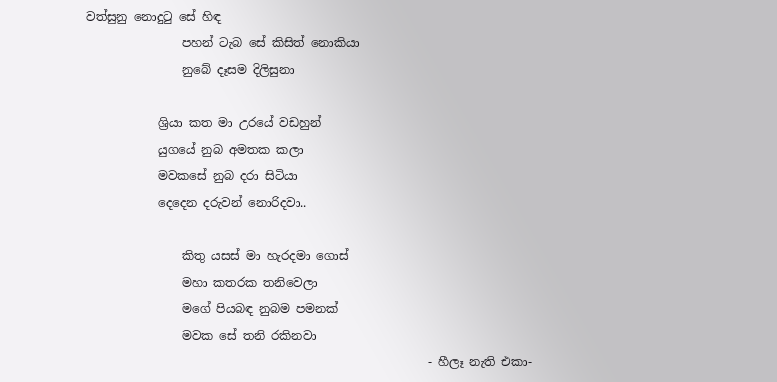වත්සුනු නොදු‍ටු සේ හිඳ
                පහන් ටැබ සේ කිසිත් නොකියා
                නුබේ දෑසම දිලිසුනා

            ශ්‍රියා කත මා උරයේ වඩහුන්
            යුගයේ නුබ අමතක කලා
            මවකසේ නුබ දරා සිටියා
            දෙදෙන දරුවන් නොරිදවා..

                කිතු යසස් මා හැරදමා ගොස්
                මහා කතරක තනිවෙලා
                මගේ පියබඳ නුබම පමනක්
                මවක සේ තනි රකිනවා
                                                         - හීලෑ නැති එකා-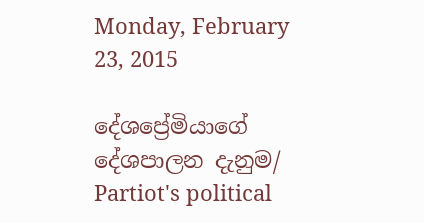Monday, February 23, 2015

දේශප්‍රේමියාගේ දේශපාලන දැනුම/ Partiot's political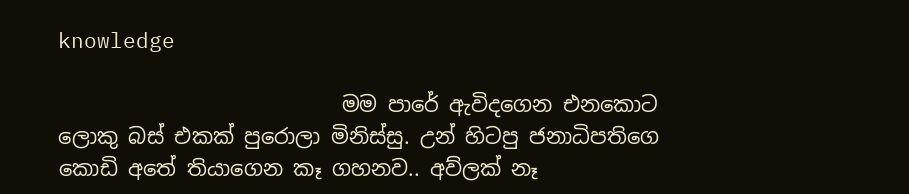knowledge

                           මම පාරේ ඇවිදගෙන එනකොට ලොකු බස් එකක් පුරොලා මිනිස්සු. උන් හිටපු ජනාධිපතිගෙ කොඩි අතේ තියාගෙන කෑ ගහනව.. අව්ලක් නෑ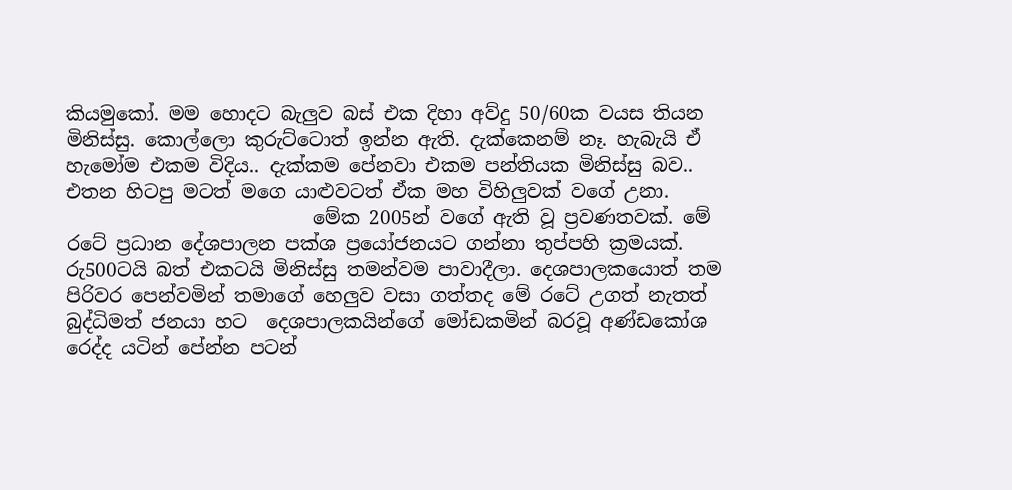කියමුකෝ. මම හොදට බැලුව බස් එක දිහා අව්දු 50/60ක වයස තියන මිනිස්සු. කොල්ලො කුරුට්ටොත් ඉන්න ඇති. දැක්කෙනම් නෑ. හැබැයි ඒ හැමෝම එකම විදිය.. දැක්කම පේනවා එකම පන්තියක මිනිස්සු බව.. එතන හිටපු මටත් මගෙ යාළුවටත් ඒක මහ විහිලුවක් වගේ උනා.
                          මේක 2005න් වගේ ඇති වූ ප්‍රවණතවක්. මේ රටේ ප්‍රධාන දේශපාලන පක්ශ ප්‍රයෝජනයට ගන්නා තුප්පහි ක්‍රමයක්. රු500ටයි බත් එකටයි මිනිස්සු තමන්වම පාවාදීලා. දෙශපාලකයොත් තම පිරිවර පෙන්වමින් තමාගේ හෙලුව වසා ගත්තද මේ රටේ උගත් නැතත් බුද්ධිමත් ජනයා හට  දෙශපාලකයින්ගේ මෝඩකමින් බරවූ අණ්ඩකෝශ රෙද්ද යටින් පේන්න පටන්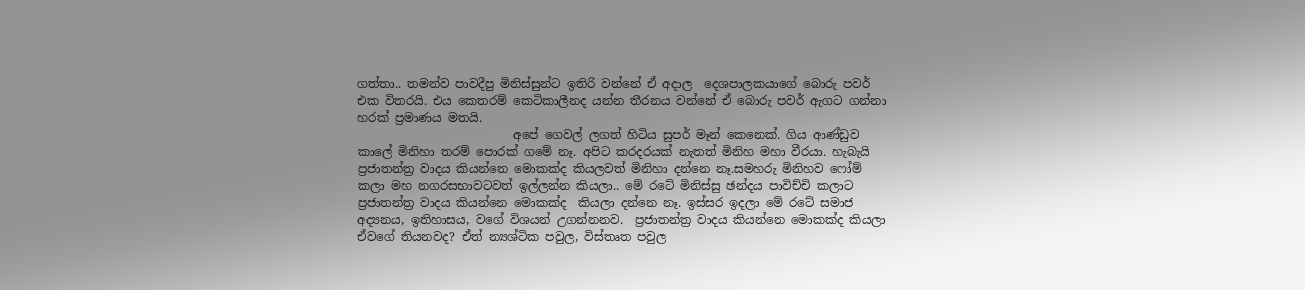ගත්තා.. තමන්ව පාවදීපු මිනිස්සුන්ට ඉතිරි වන්නේ ඒ අදාල  දෙශපාලකයාගේ බොරු පවර් එක විතරයි. එය කෙතරම් කෙටිකාලීනද යන්න තීරනය වන්නේ ඒ බොරු පවර් ඇගට ගන්නා හරක් ප්‍රමාණය මතයි.
                          අපේ ගෙවල් ලගත් හිටිය සුපර් මෑන් කෙනෙක්. ගිය ආණ්ඩුව කාලේ මිනිහා තරම් පොරක් ගමේ නෑ. අපිට කරදරයක් නැතත් මිනිහ මහා වීරයා. හැබැයි ප්‍රජාතන්ත්‍ර වාදය කියන්නෙ මොකක්ද කියලවත් මිනිහා දන්නෙ නෑ.සමහරු මිනිහව ෆෝම් කලා මහ නගරසභාවටවත් ඉල්ලන්න කියලා.. මේ රටේ මිනිස්සු ඡන්දය පාවිච්චි කලාට ප්‍රජාතන්ත්‍ර වාදය කියන්නෙ මොකක්ද  කියලා දන්නෙ නෑ. ඉස්සර ඉදලා මේ රටේ සමාජ අද්‍යනය, ඉතිහාසය, වගේ විශයන් උගන්නනව.  ප්‍රජාතන්ත්‍ර වාදය කියන්නෙ මොකක්ද කියලා ඒවගේ තියනවද? ඒත් න්‍යශ්ටික පවුල, විස්තෘත පවුල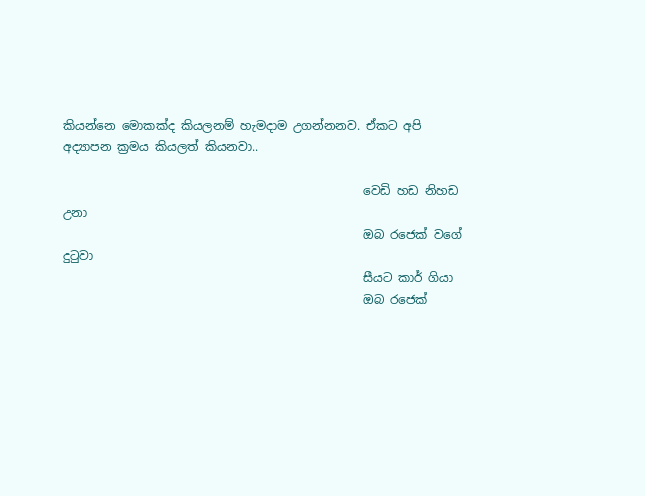කියන්නෙ මොකක්ද කියලනම් හැමදාම උගන්නනව. ඒකට අපි අද්‍යාපන ක්‍රමය කියලත් කියනවා..

                                                  වෙඩි හඩ නිහඩ උනා
                                                  ඔබ රජෙක් වගේ දු‍ටුවා
                                                  සීයට කාර් ගියා
                                                  ඔබ රජෙක්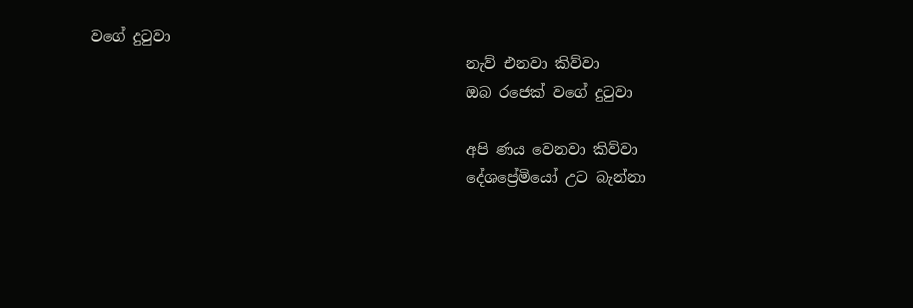වගේ දු‍ටුවා
                                                  නැව් එනවා කිව්වා
                                                  ඔබ රජෙක් වගේ දු‍ටුවා

                                                  අපි ණය වෙනවා කිව්වා
                                                  දේශප්‍රේමියෝ උට බැන්නා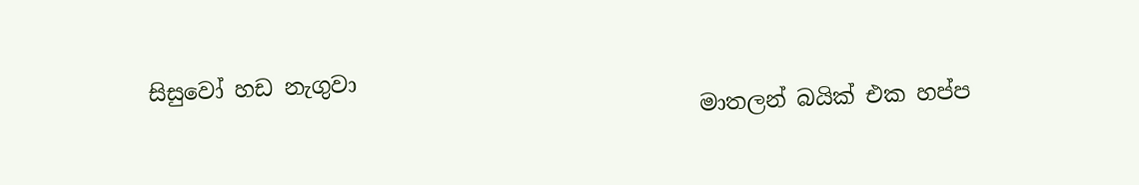සිසුවෝ හඩ නැගුවා
                                                  මාතලන් බයික් එක හප්ප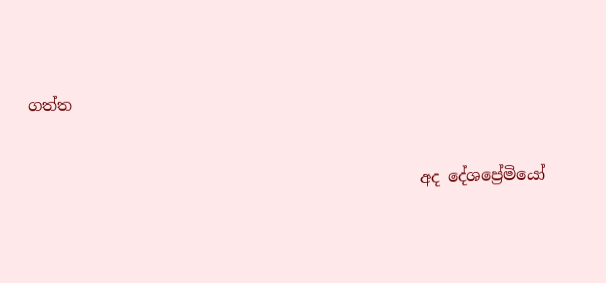ගත්ත

                                                 අද දේශප්‍රේමියෝ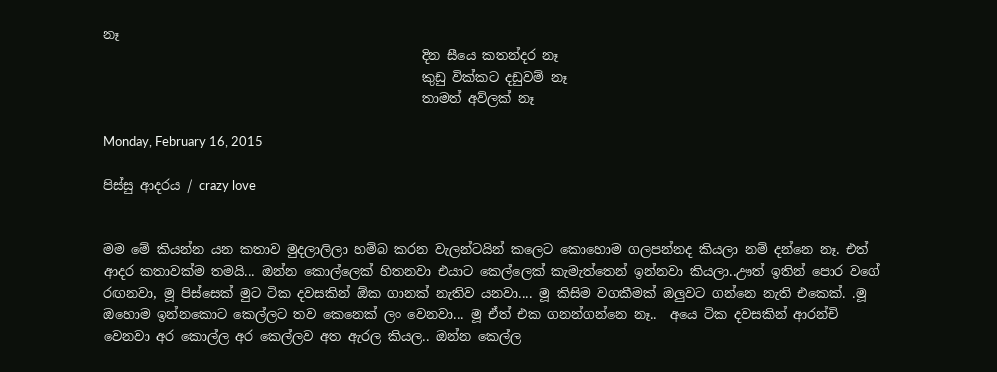නෑ
                                                 දින සීයෙ කතන්දර නෑ
                                                 කුඩු වික්කට දඩුවම් නෑ
                                                 තාමත් අව්ලක් නෑ

Monday, February 16, 2015

පිස්සු ආදරය / crazy love


මම මේ කියන්න යන කතාව මුදලාලිලා හම්බ කරන වැලන්ටයින් කලෙට කොහොම ගලපන්නද කියලා නම් දන්නෙ නෑ. එත් ආදර කතාවක්ම තමයි... ඔන්න කොල්ලෙක් හිතනවා එයාට කෙල්ලෙක් කැමැත්තෙන් ඉන්නවා කියලා..ඌත් ඉතින් පොර වගේ රඟනවා, මූ පිස්සෙක් මුට ටික දවසකින් ඕක ගානක් නැතිව යනවා.... මූ කිසිම වගකීමක් ඔලුවට ගන්නෙ නැති එකෙක්. .මූ ඔහොම ඉන්නකොට කෙල්ලට තව කෙනෙක් ලං වෙනවා... මූ ඒත් එක ගනන්ගන්නෙ නෑ..  අයෙ ටික දවසකින් ආරන්චි වෙනවා අර කොල්ල අර කෙල්ලව අත ඇරල කියල.. ඔන්න කෙල්ල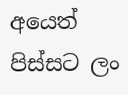අයෙත් පිස්සට ලං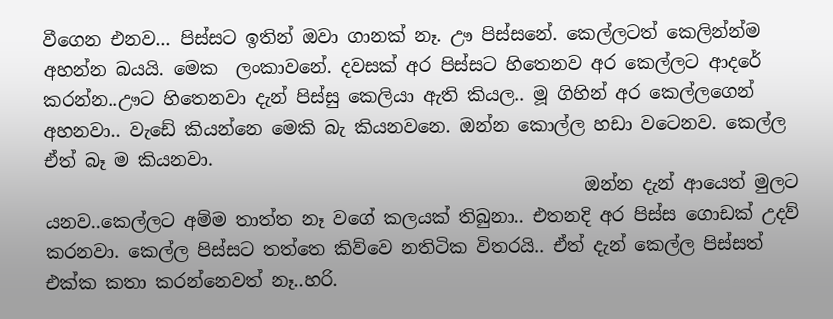වීගෙන එනව... පිස්සට ඉතින් ඔවා ගානක් නෑ. ඌ පිස්සනේ. කෙල්ලටත් කෙලින්න්ම අහන්න බයයි. මෙක  ලංකාවනේ. දවසක් අර පිස්සට හිතෙනව අර කෙල්ලට ආදරේ කරන්න..ඌට හිතෙනවා දැන් පිස්සු කෙලියා ඇති කියල.. මූ ගිහින් අර කෙල්ලගෙන් අහනවා.. වැඩේ කියන්නෙ මෙකි බැ කියනවනෙ. ඔන්න කොල්ල හඩා වටෙනව. කෙල්ල ඒත් බෑ ම කියනවා.
                                                            ඔන්න දැන් ආයෙත් මුලට යනව..කෙල්ලට අම්ම තාත්ත නෑ වගේ කලයක් තිබුනා.. එතනදි අර පිස්ස ගොඩක් උදව් කරනවා. කෙල්ල පිස්සට තත්තෙ කිව්වෙ නතිටික විතරයි.. ඒත් දැන් කෙල්ල පිස්සත් එක්ක කතා කරන්නෙවත් නෑ..හරි.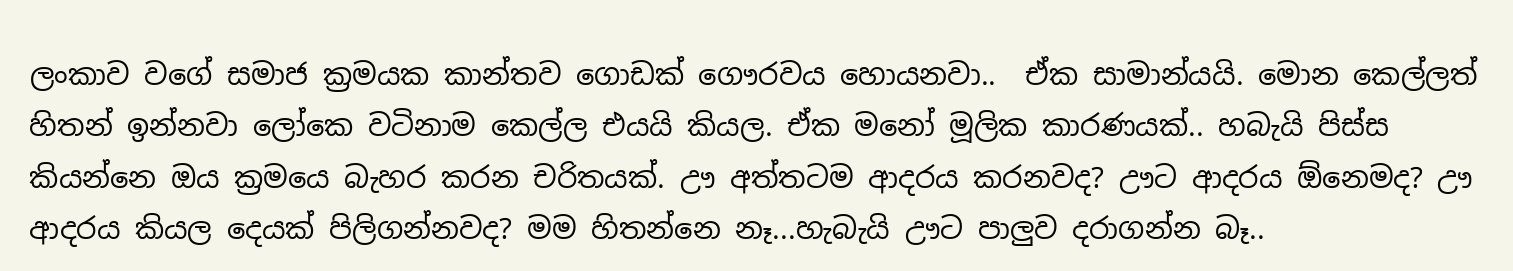ලංකාව වගේ සමාජ ක්‍රමයක කාන්තව ගොඩක් ගෞරවය හොයනවා..  ඒක සාමාන්යයි. මොන කෙල්ලත් හිතන් ඉන්නවා ලෝකෙ වටිනාම කෙල්ල එයයි කියල. ඒක මනෝ මූලික කාරණයක්.. හබැයි පිස්ස කියන්නෙ ඔය ක්‍රමයෙ බැහර කරන චරිතයක්. ඌ අත්තටම ආදරය කරනවද? ඌට ආදරය ඕනෙමද? ඌ ආදරය කියල දෙයක් පිලිගන්නවද? මම හිතන්නෙ නෑ...හැබැයි ඌට පාලුව දරාගන්න බෑ..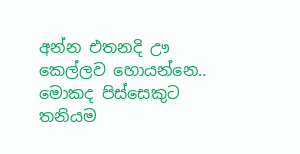අන්න එතනදි ඌ කෙල්ලව හොයන්නෙ.. මොකද පිස්සෙකුට තනියම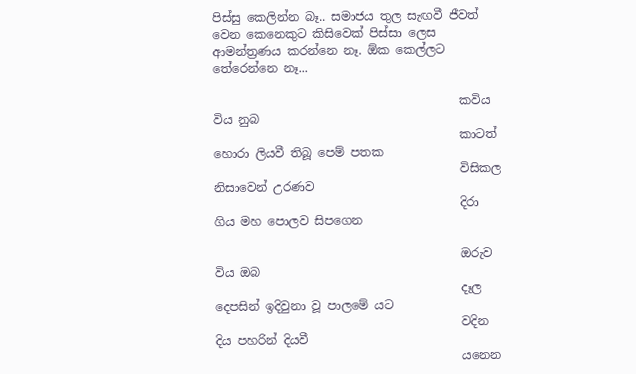පිස්සු කෙලින්න බෑ.. සමාජය තුල සැඟවී ජීවත් වෙන කෙනෙකුට කිසිවෙක් පිස්සා ලෙස ආමන්ත්‍රණය කරන්නෙ නෑ. ඕක කෙල්ලට තේරෙන්නෙ නෑ...

                                         කවිය විය නුබ
                                         කාටත් හොරා ලියවී තිබූ පෙම් පතක
                                         විසිකල නිසාවෙන් උරණව
                                         දිරා ගිය මහ පොලව සිපගෙන

                                         ඔරුව විය ඔබ
                                         දෑල දෙපසින් ඉදිවුනා වූ පාලමේ යට
                                         වදින දිය පහරින් දියවී
                                         යනෙන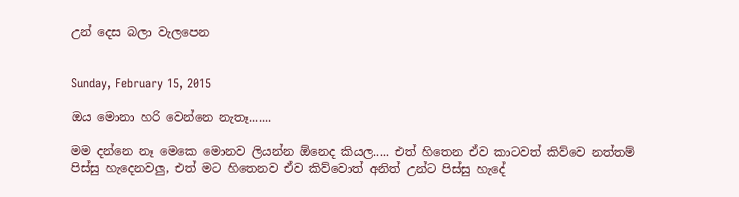උන් දෙස බලා වැලපෙන


Sunday, February 15, 2015

ඔය මොනා හරි වෙන්නෙ නැතෑ.......

මම දන්නෙ නෑ මෙකෙ මොනව ලියන්න ඕනෙද කියල..... එත් හිතෙන ඒව කාටවත් කිව්වෙ නත්තම් පිස්සු හැදෙනවලු, එත් මට හිතෙනව ඒව කිව්වොත් අනිත් උන්ට පිස්සු හැදේ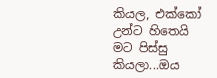කියල, එක්කෝ උන්ට හිතෙයි මට පිස්සු කියලා...ඔය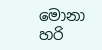මොනා හරි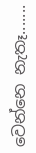වෙන්නෙ නැතෑ.......